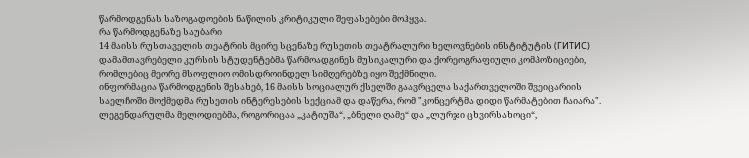წარმოდგენას საზოგადოების ნაწილის კრიტიკული შეფასებები მოჰყვა.
რა წარმოდგენაზე საუბარი
14 მაისს რუსთაველის თეატრის მცირე სცენაზე რუსეთის თეატრალური ხელოვნების ინსტიტუტის (ГИТИС) დამამთავრებელი კურსის სტუდენტებმა წარმოადგინეს მუსიკალური და ქორეოგრაფიული კომპოზიციები, რომლებიც მეორე მსოფლიო ომისდროინდელ სიმღერებზე იყო შექმნილი.
ინფორმაცია წარმოდგენის შესახებ, 16 მაისს სოციალურ ქსელში გაავრცელა საქართველოში შვეიცარიის საელჩოში მოქმედმა რუსეთის ინტერესების სექციამ და დაწერა, რომ "კონცერტმა დიდი წარმატებით ჩაიარა".
ლეგენდარულმა მელოდიებმა, როგორიცაა „კატიუშა“, „ბნელი ღამე“ და „ლურჯი ცხვირსახოცი“,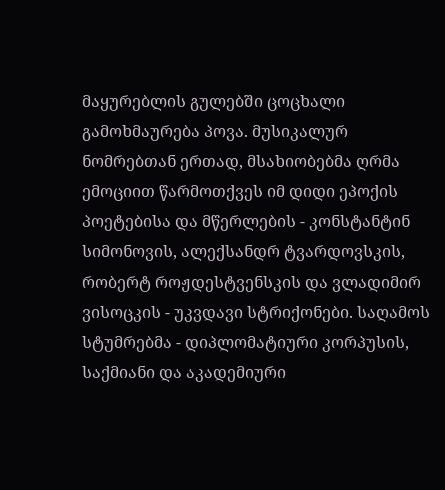მაყურებლის გულებში ცოცხალი გამოხმაურება პოვა. მუსიკალურ ნომრებთან ერთად, მსახიობებმა ღრმა ემოციით წარმოთქვეს იმ დიდი ეპოქის პოეტებისა და მწერლების - კონსტანტინ სიმონოვის, ალექსანდრ ტვარდოვსკის, რობერტ როჟდესტვენსკის და ვლადიმირ ვისოცკის - უკვდავი სტრიქონები. საღამოს სტუმრებმა - დიპლომატიური კორპუსის, საქმიანი და აკადემიური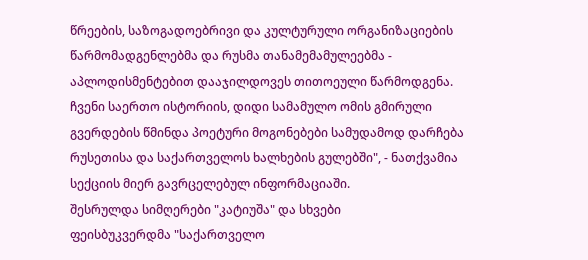წრეების, საზოგადოებრივი და კულტურული ორგანიზაციების წარმომადგენლებმა და რუსმა თანამემამულეებმა - აპლოდისმენტებით დააჯილდოვეს თითოეული წარმოდგენა.
ჩვენი საერთო ისტორიის, დიდი სამამულო ომის გმირული გვერდების წმინდა პოეტური მოგონებები სამუდამოდ დარჩება რუსეთისა და საქართველოს ხალხების გულებში", - ნათქვამია სექციის მიერ გავრცელებულ ინფორმაციაში.
შესრულდა სიმღერები "კატიუშა" და სხვები
ფეისბუკვერდმა "საქართველო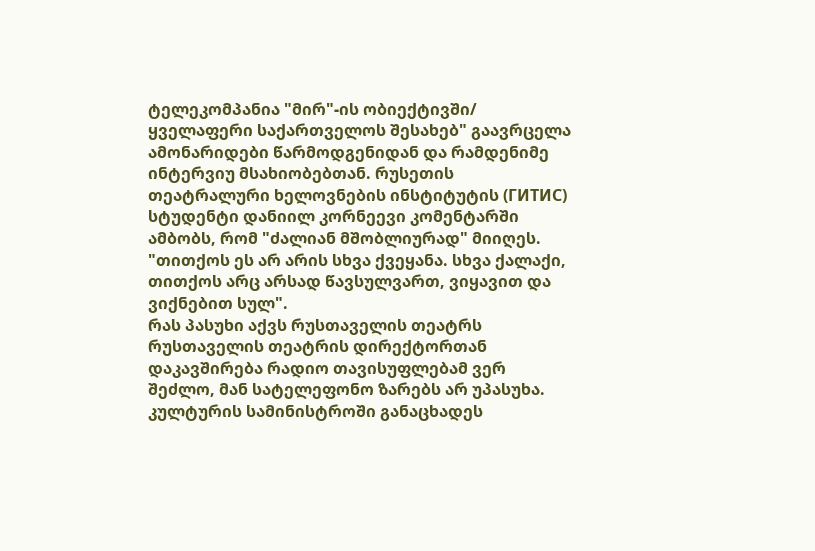ტელეკომპანია "მირ"-ის ობიექტივში/ ყველაფერი საქართველოს შესახებ" გაავრცელა ამონარიდები წარმოდგენიდან და რამდენიმე ინტერვიუ მსახიობებთან. რუსეთის თეატრალური ხელოვნების ინსტიტუტის (ГИТИС) სტუდენტი დანიილ კორნეევი კომენტარში ამბობს, რომ "ძალიან მშობლიურად" მიიღეს. "თითქოს ეს არ არის სხვა ქვეყანა. სხვა ქალაქი, თითქოს არც არსად წავსულვართ, ვიყავით და ვიქნებით სულ".
რას პასუხი აქვს რუსთაველის თეატრს
რუსთაველის თეატრის დირექტორთან დაკავშირება რადიო თავისუფლებამ ვერ შეძლო, მან სატელეფონო ზარებს არ უპასუხა. კულტურის სამინისტროში განაცხადეს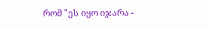რომ "ეს იყო იჯარა -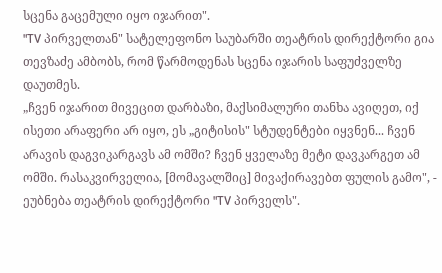სცენა გაცემული იყო იჯარით".
"TV პირველთან" სატელეფონო საუბარში თეატრის დირექტორი გია თევზაძე ამბობს, რომ წარმოდენას სცენა იჯარის საფუძველზე დაუთმეს.
„ჩვენ იჯარით მივეცით დარბაზი, მაქსიმალური თანხა ავიღეთ, იქ ისეთი არაფერი არ იყო, ეს „გიტისის" სტუდენტები იყვნენ... ჩვენ არავის დაგვიკარგავს ამ ომში? ჩვენ ყველაზე მეტი დავკარგეთ ამ ომში. რასაკვირველია, [მომავალშიც] მივაქირავებთ ფულის გამო", - ეუბნება თეატრის დირექტორი "TV პირველს".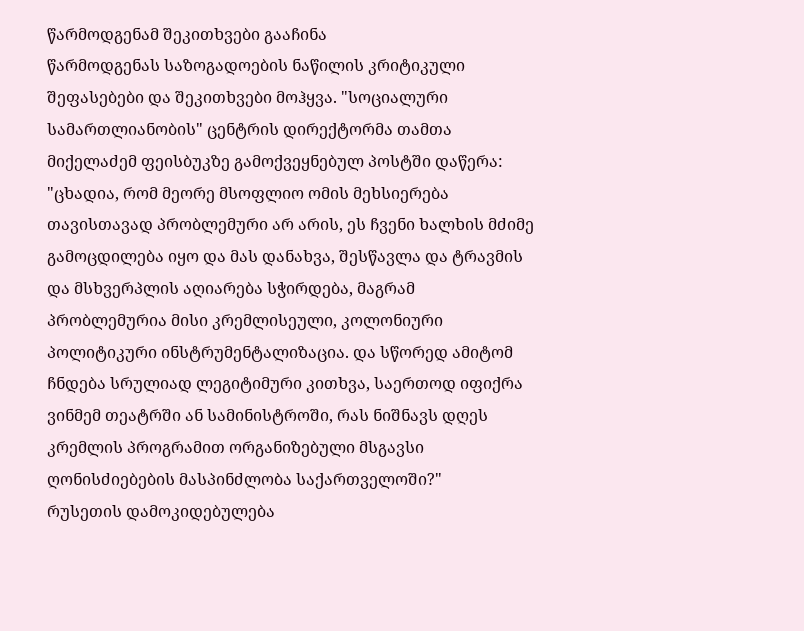წარმოდგენამ შეკითხვები გააჩინა
წარმოდგენას საზოგადოების ნაწილის კრიტიკული შეფასებები და შეკითხვები მოჰყვა. "სოციალური სამართლიანობის" ცენტრის დირექტორმა თამთა მიქელაძემ ფეისბუკზე გამოქვეყნებულ პოსტში დაწერა:
"ცხადია, რომ მეორე მსოფლიო ომის მეხსიერება თავისთავად პრობლემური არ არის, ეს ჩვენი ხალხის მძიმე გამოცდილება იყო და მას დანახვა, შესწავლა და ტრავმის და მსხვერპლის აღიარება სჭირდება, მაგრამ პრობლემურია მისი კრემლისეული, კოლონიური პოლიტიკური ინსტრუმენტალიზაცია. და სწორედ ამიტომ ჩნდება სრულიად ლეგიტიმური კითხვა, საერთოდ იფიქრა ვინმემ თეატრში ან სამინისტროში, რას ნიშნავს დღეს კრემლის პროგრამით ორგანიზებული მსგავსი ღონისძიებების მასპინძლობა საქართველოში?"
რუსეთის დამოკიდებულება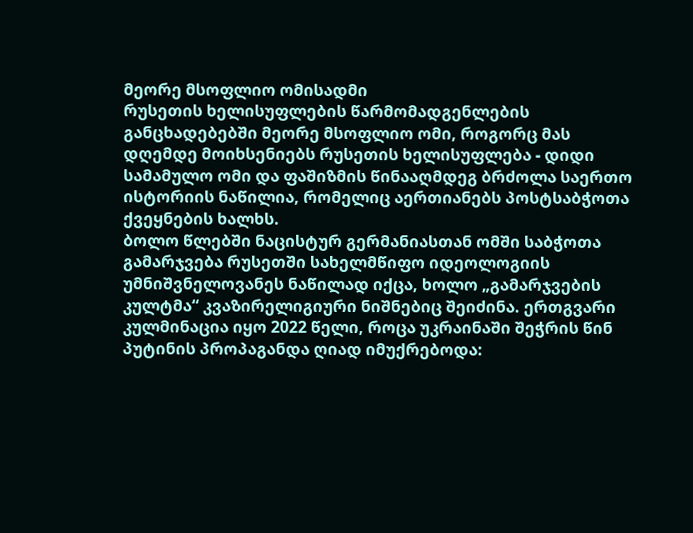მეორე მსოფლიო ომისადმი
რუსეთის ხელისუფლების წარმომადგენლების განცხადებებში მეორე მსოფლიო ომი, როგორც მას დღემდე მოიხსენიებს რუსეთის ხელისუფლება - დიდი სამამულო ომი და ფაშიზმის წინააღმდეგ ბრძოლა საერთო ისტორიის ნაწილია, რომელიც აერთიანებს პოსტსაბჭოთა ქვეყნების ხალხს.
ბოლო წლებში ნაცისტურ გერმანიასთან ომში საბჭოთა გამარჯვება რუსეთში სახელმწიფო იდეოლოგიის უმნიშვნელოვანეს ნაწილად იქცა, ხოლო „გამარჯვების კულტმა“ კვაზირელიგიური ნიშნებიც შეიძინა. ერთგვარი კულმინაცია იყო 2022 წელი, როცა უკრაინაში შეჭრის წინ პუტინის პროპაგანდა ღიად იმუქრებოდა: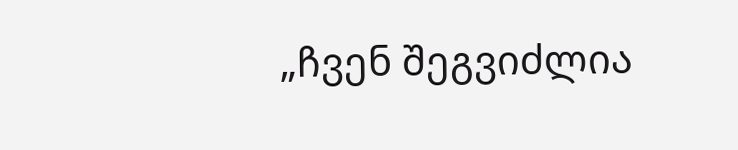„ჩვენ შეგვიძლია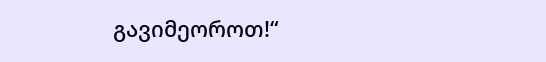გავიმეოროთ!“